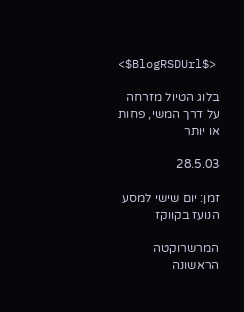<$BlogRSDUrl$>

בלוג הטיול מזרחה על דרך המשי, פחות או יותר

28.5.03

זמן: יום שישי למסע הנועז בקווקז

המרשרוקטה הראשונה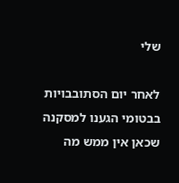שלי

לאחר יום הסתובבויות בבטומי הגענו למסקנה שכאן אין ממש מה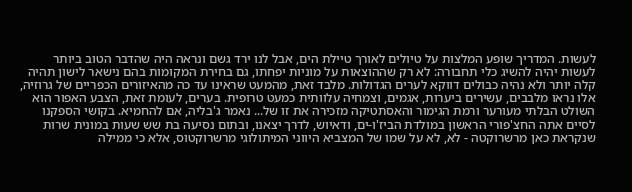לעשות. המדריך שופע המלצות על טיולים לאורך טיילת הים, אבל לנו ירד גשם ונראה היה שהדבר הטוב ביותר לעשות יהיה להשיג כלי תחבורה: לא רק שההוצאות על מוניות יפחתו, גם בחירת המקומות בהם נישאר לישון תהיה קלה יותר ולא נהיה כבולים דווקא לערים הגדולות. מלבד זאת, מהמעט שראינו עד כה מהאיזורים הכפריים של גרוזיה, אלו נראו מלבבים, עשירים ביערות, אגמים, וצמחיה עלוותית כמעט טרופית. בערים, לעומת זאת, הצבע האפור הוא השולט הבלתי מעורער ורמת הגימור והאסתטיקה מזכירה את זו של... נאמר ג'בליה, אם להחמיא. בקושי הספקנו לסיים אתה החצ'פורי הראשון במולדת הביז'ו-ים, ודאיוש, לדרך יצאנו, ובתום נסיעה בת שש שעות במונית שרות שנקראת כאן מרשרוקטה - לא, לא על שמו של המצביא היווני המיתולוגי מרשרוקטוס, אלא כי ממילה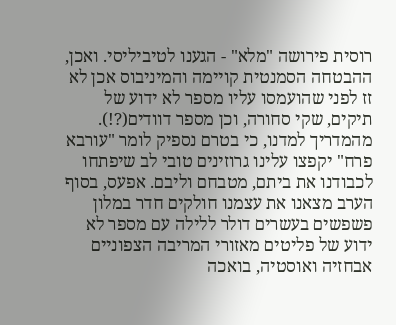רוסית פירושה "מלא" - הגענו לטיביליסי. ואכן, ההבטחה הסמנטית קויימה והמיניבוס אכן לא זז לפני שהועמסו עליו מספר לא ידוע של תיקים, שקי סחורה, וכן מספר דוודים(?!). מהמדריך למדנו, כי בטרם נספיק לומר "עורבא פרח" יקפצו עלינו גרוזינים טובי לב שיפתחו לכבודנו את ביתם, מטבחם וליבם. אפעס, בסוף הערב מצאנו את עצמנו חולקים חדר במלון פשפשים בעשרים דולר ללילה עם מספר לא ידוע של פליטים מאזורי המריבה הצפוניים אבחזיה ואוסטיה, בואכה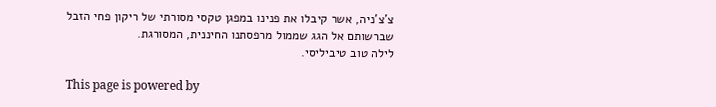צ'צ'ניה, אשר קיבלו את פנינו במפגן טקסי מסורתי של ריקון פחי הזבל שברשותם אל הגג שממול מרפסתנו החיננית, המסורגת.
לילה טוב טיביליסי.

This page is powered by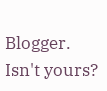Blogger. Isn't yours?